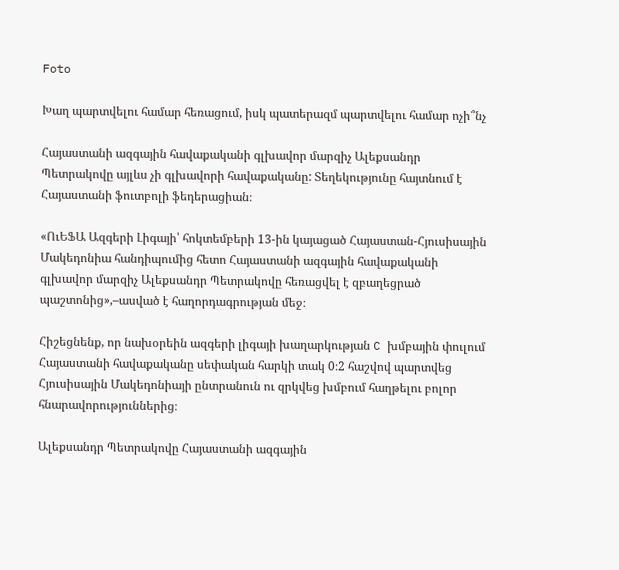Foto

Խաղ պարտվելու համար հեռացում, իսկ պատերազմ պարտվելու համար ոչի՞նչ

Հայաստանի ազգային հավաքականի գլխավոր մարզիչ Ալեքսանդր Պետրակովը այլևս չի գլխավորի հավաքականը: Տեղեկությունը հայտնում է Հայաստանի ֆուտբոլի ֆեդերացիան։

«ՈւԵՖԱ Ազգերի Լիգայի՝ հոկտեմբերի 13-ին կայացած Հայաստան-Հյուսիսային Մակեդոնիա հանդիպումից հետո Հայաստանի ազգային հավաքականի գլխավոր մարզիչ Ալեքսանդր Պետրակովը հեռացվել է զբաղեցրած պաշտոնից»,–ասված է հաղորդագրության մեջ։

Հիշեցնենք, որ նախօրեին ազգերի լիգայի խաղարկության C խմբային փուլում Հայաստանի հավաքականը սեփական հարկի տակ 0։2 հաշվով պարտվեց Հյուսիսային Մակեդոնիայի ընտրանուն ու զրկվեց խմբում հաղթելու բոլոր հնարավորություններից։

Ալեքսանդր Պետրակովը Հայաստանի ազգային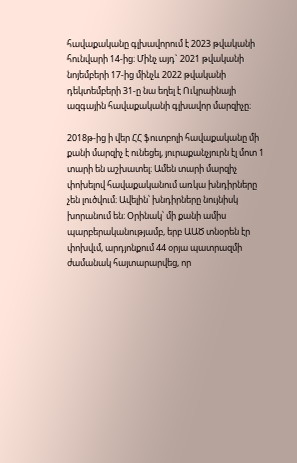հավաքականը գլխավորում է 2023 թվականի հունվարի 14-ից։ Մինչ այդ` 2021 թվականի նոյեմբերի 17-ից մինչև 2022 թվականի դեկտեմբերի 31-ը նա եղել է Ուկրաինայի ազգային հավաքականի գլխավոր մարզիչը։

2018թ-ից ի վեր ՀՀ ֆուտբոլի հավաքականը մի քանի մարզիչ է ունեցել, յուրաքանչյուրն էլ մոտ 1 տարի են աշխատել։ Ամեն տարի մարզիչ փոխելով հավաքականում առկա խնդիրները չեն լուծվում։ Ավելին՝ խնդիրները նույնիսկ խորանում են։ Օրինակ՝ մի քանի ամիս պարբերականությամբ, երբ ԱԱԾ տնօրեն էր փոխվւմ, արդյոնքում 44 օրյա պատրազմի ժամանակ հայտարարվեց, որ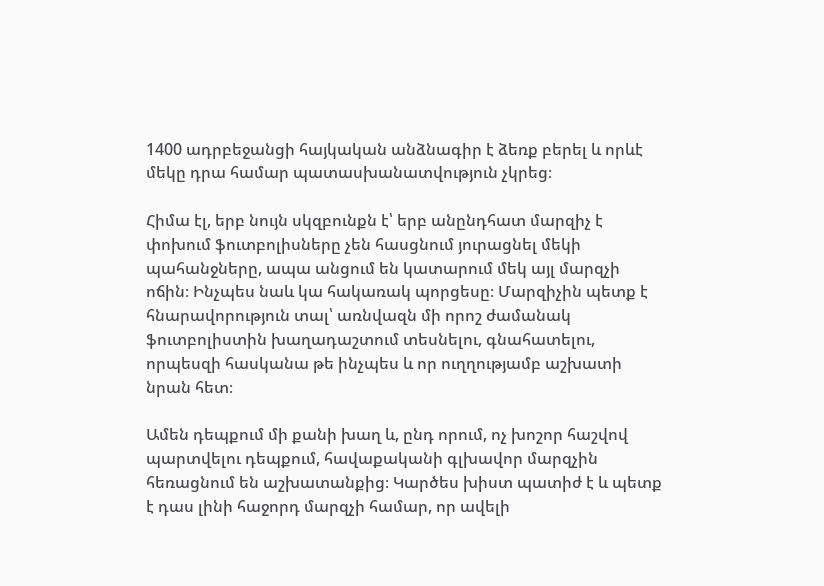1400 ադրբեջանցի հայկական անձնագիր է ձեռք բերել և որևէ մեկը դրա համար պատասխանատվություն չկրեց։

Հիմա էլ, երբ նույն սկզբունքն է՝ երբ անընդհատ մարզիչ է փոխում ֆուտբոլիսները չեն հասցնում յուրացնել մեկի պահանջները, ապա անցում են կատարում մեկ այլ մարզչի ոճին։ Ինչպես նաև կա հակառակ պորցեսը։ Մարզիչին պետք է հնարավորություն տալ՝ առնվազն մի որոշ ժամանակ ֆուտբոլիստին խաղադաշտում տեսնելու, գնահատելու, որպեսզի հասկանա թե ինչպես և որ ուղղությամբ աշխատի նրան հետ։

Ամեն դեպքում մի քանի խաղ և, ընդ որում, ոչ խոշոր հաշվով պարտվելու դեպքում, հավաքականի գլխավոր մարզչին հեռացնում են աշխատանքից։ Կարծես խիստ պատիժ է և պետք է դաս լինի հաջորդ մարզչի համար, որ ավելի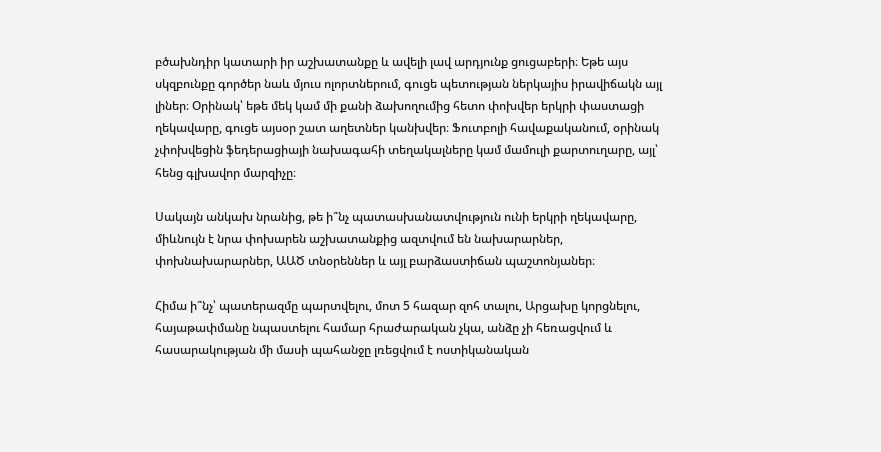բծախնդիր կատարի իր աշխատանքը և ավելի լավ արդյունք ցուցաբերի։ Եթե այս սկզբունքը գործեր նաև մյուս ոլորտներում, գուցե պետության ներկայիս իրավիճակն այլ լիներ։ Օրինակ՝ եթե մեկ կամ մի քանի ձախողումից հետո փոխվեր երկրի փաստացի ղեկավարը, գուցե այսօր շատ աղետներ կանխվեր։ Ֆուտբոլի հավաքականում, օրինակ չփոխվեցին ֆեդերացիայի նախագահի տեղակալները կամ մամուլի քարտուղարը, այլ՝ հենց գլխավոր մարզիչը։

Սակայն անկախ նրանից, թե ի՞նչ պատասխանատվություն ունի երկրի ղեկավարը, միևնույն է նրա փոխարեն աշխատանքից ազտվում են նախարարներ, փոխնախարարներ, ԱԱԾ տնօրեններ և այլ բարձաստիճան պաշտոնյաներ։

Հիմա ի՞նչ՝ պատերազմը պարտվելու, մոտ 5 հազար զոհ տալու, Արցախը կորցնելու, հայաթափմանը նպաստելու համար հրաժարական չկա, անձը չի հեռացվում և հասարակության մի մասի պահանջը լռեցվում է ոստիկանական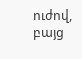ուժով, բայց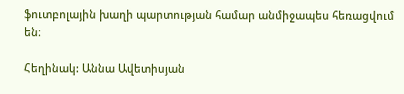ֆուտբոլային խաղի պարտության համար անմիջապես հեռացվում են։

Հեղինակ: Աննա Ավետիսյան